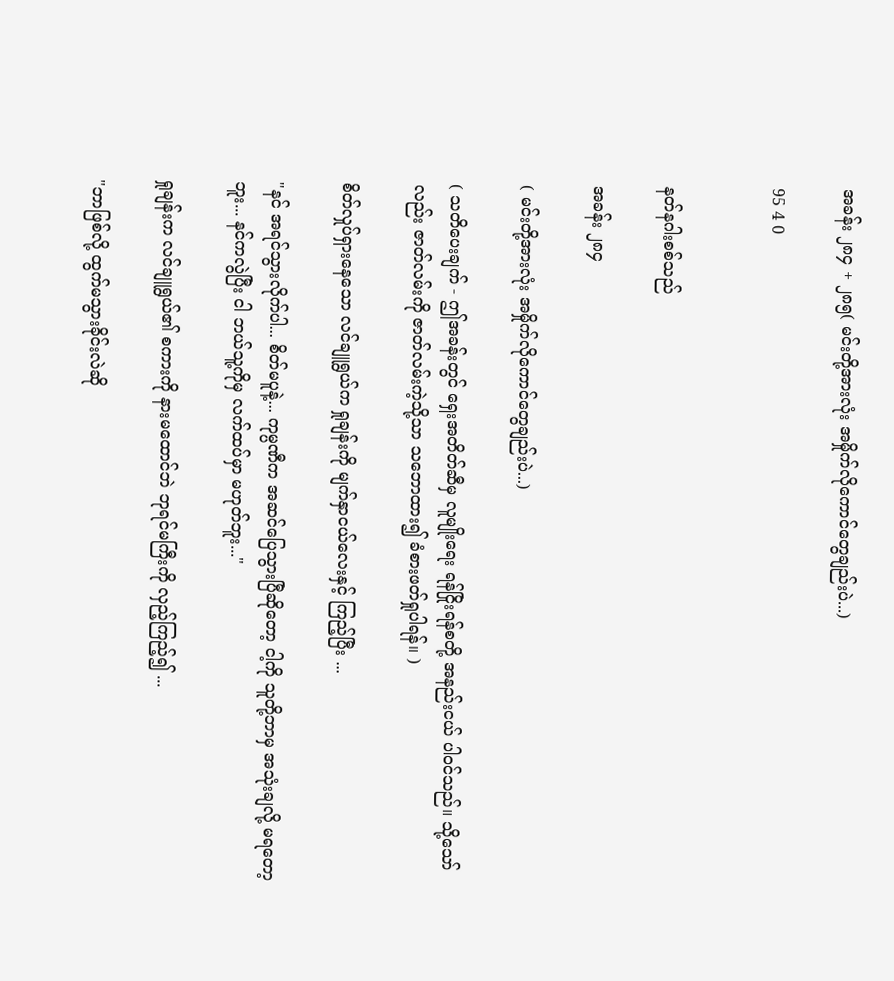အခန်း ၂၈၄ + ၂၈၅( မင်းတို့အားလုံး အမှိုက်လိုကောင်တွေချည်းပဲ...)

95 4 0


နတ်နဂါးစစ်သည်

အခန်း ၂၈၄

( မင်းတို့အားလုံး အမှိုက်လိုကောင်တွေချည်းပဲ...)

( သတိပေးချက် - ဤအခန်းတွင် ရှေးအတိတ်ဆီမှ လူမျိုးရေး ရန်ငြိုးရန်စတို့ အနည်းငယ် ပါဝင်သည်။ သို့သော်လည်း ဇာတ်လမ်းကို ဇာတ်လမ်းကဲ့သို့သာ သဘောထား၍ ခံစားဖတ်ရှုပါရန်။ )

စိတ်လှုပ်ရှားနေသော လင်ချူရွယ်က ရှုချန်းကို မျက်နှာငယ်လေးနှင့် ကြည့်ပြီး ...

"နင် အရင်သွားလိုက်ပါ... စိတ်မပူနဲ့... ကုမ္ပဏီက အဆင်ပြေသွားပြီဆိုတော့ ငါ့ကို သူတို့ဘာမှ အသုံးချလို့ မရတော့ဘူး... နင်ကလွဲပြီး ငါ ဘယ်သူ့ကိုမှ လက်ထပ်မှာ မဟုတ်ဘူး..."

ရှုချန်းက လင်ချူရွယ်၏ စကားကို နားမထောင်ဘဲ ဘုရင်မကြီးကို လှည့်ကြည့်၍ ...

"ဘာဖြစ်လို့ ထွက်မသွားခိုင်းလဲဆို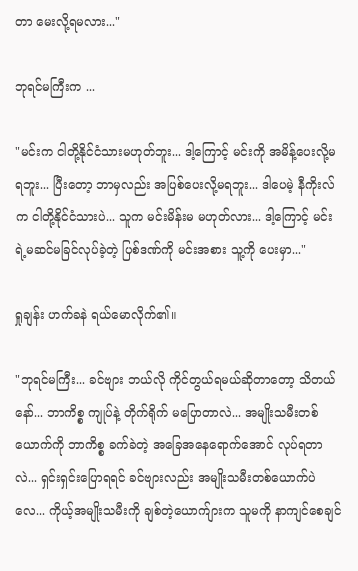တာ မေးလို့ရမလား..."

ဘုရင်မကြီးက ...

"မင်းက ငါတို့နိုင်ငံသားမဟုတ်ဘူး... ဒါ့ကြောင့် မင်းကို အမိန့်ပေးလို့မရဘူး... ပြီးတော့ ဘာမှလည်း အပြစ်ပေးလို့မရဘူး... ဒါပေမဲ့ နီကိုးလ်က ငါတို့နိုင်ငံသားပဲ... သူက မင်းမိန်းမ မဟုတ်လား... ဒါ့ကြောင့် မင်းရဲ့မဆင်မခြင်လုပ်ခဲ့တဲ့ ပြစ်ဒဏ်ကို မင်းအစား သူ့ကို ပေးမှာ..."

ရှုချန်း ဟက်ခနဲ ရယ်မောလိုက်၏။

"ဘုရင်မကြီး... ခင်ဗျား ဘယ်လို ကိုင်တွယ်ရမယ်ဆိုတာတော့ သိတယ်နော်... ဘာကိစ္စ ကျုပ်နဲ့ တိုက်ရိုက် မပြောတာလဲ... အမျိုးသမီးတစ်ယောက်ကို ဘာကိစ္စ ခက်ခဲတဲ့ အခြေအနေရောက်အောင် လုပ်ရတာလဲ... ရှင်းရှင်းပြောရရင် ခင်ဗျားလည်း အမျိုးသမီးတစ်ယောက်ပဲလေ... ကိုယ့်အမျိုးသမီးကို ချစ်တဲ့ယောက်ျားက သူမကို နာကျင်စေချင်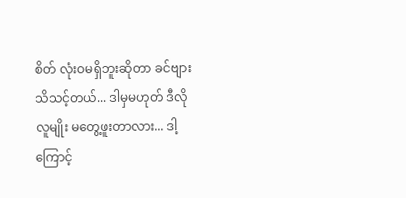စိတ် လုံးဝမရှိဘူးဆိုတာ ခင်ဗျား သိသင့်တယ်... ဒါမှမဟုတ် ဒီလိုလူမျိုး မတွေ့ဖူးတာလား... ဒါ့ကြောင့်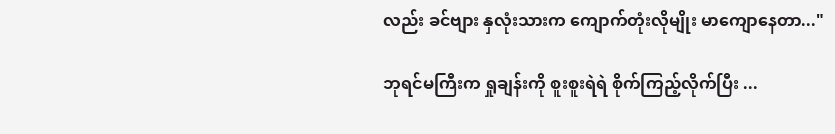လည်း ခင်ဗျား နှလုံးသားက ကျောက်တုံးလိုမျိုး မာကျောနေတာ..."

ဘုရင်မကြီးက ရှုချန်းကို စူးစူးရဲရဲ စိုက်ကြည့်လိုက်ပြီး ...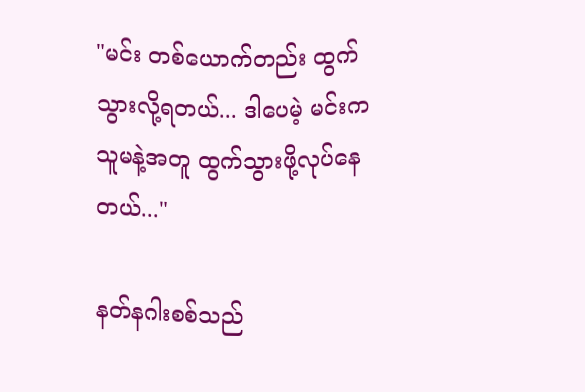"မင်း တစ်ယောက်တည်း ထွက်သွားလို့ရတယ်... ဒါပေမဲ့ မင်းက သူမနဲ့အတူ ထွက်သွားဖို့လုပ်နေတယ်..."

နတ်နဂါးစစ်သည်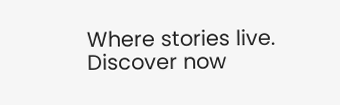Where stories live. Discover now